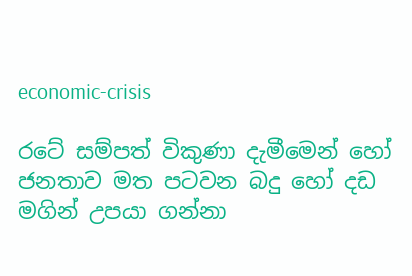economic-crisis

රටේ සම්පත් විකුණා දැමීමෙන් හෝ ජනතාව මත පටවන බදු හෝ දඩ මගින් උපයා ගන්නා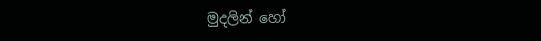මුදලින් හෝ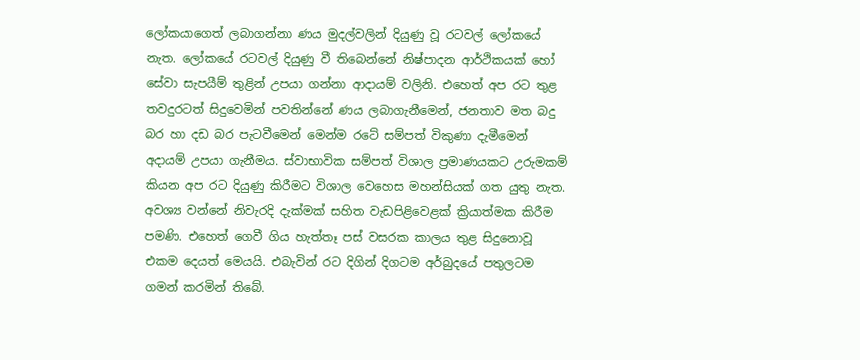ලෝකයාගෙත් ලබාගන්නා ණය මුදල්වලින් දියුණු වූ රටවල් ලෝකයේ නැත. ලෝකයේ රටවල් දියුණු වී තිබෙන්නේ නිෂ්පාදන ආර්ථිකයක් හෝ සේවා සැපයීම් තුළින් උපයා ගන්නා ආදායම් වලිනි. එහෙත් අප රට තුළ තවදුරටත් සිදුවෙමින් පවතින්නේ ණය ලබාගැනීමෙන්, ජනතාව මත බදු බර හා දඩ බර පැටවීමෙන් මෙන්ම රටේ සම්පත් විකුණා දැමීමෙන් අදායම් උපයා ගැනීමය. ස්වාභාවික සම්පත් විශාල ප්‍රමාණයකට උරුමකම් කියන අප රට දියුණු කිරීමට විශාල වෙහෙස මහන්සියක් ගත යුතු නැත. අවශ්‍ය වන්නේ නිවැරදි දැක්මක් සහිත වැඩපිළිවෙළක් ක්‍රියාත්මක කිරීම පමණි. එහෙත් ගෙවී ගිය හැත්තෑ පස් වසරක කාලය තුළ සිදුනොවූ එකම දෙයත් මෙයයි. එබැවින් රට දිගින් දිගටම අර්බුදයේ පතුලටම ගමන් කරමින් තිබේ.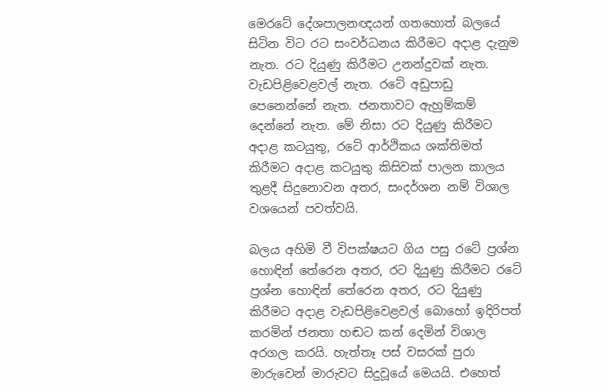මෙරටේ දේශපාලනඥයන් ගතහොත් බලයේ සිටින විට රට සංවර්ධනය කිරීමට අදාළ දැනුම නැත. රට දියුණු කිරීමට උනන්දුවක් නැත. වැඩපිළිවෙළවල් නැත. රටේ අඩුපාඩු පෙනෙන්නේ නැත. ජනතාවට ඇහුම්කම් දෙන්නේ නැත. මේ නිසා රට දියුණු කිරීමට අදාළ කටයුතු, රටේ ආර්ථිකය ශක්තිමත් කිරීමට අදාළ කටයුතු කිසිවක් පාලන කාලය තුළදී සිදුනොවන අතර, සංදර්ශන නම් විශාල වශයෙන් පවත්වයි.

බලය අහිමි වී විපක්ෂයට ගිය පසු රටේ ප්‍රශ්න හොඳින් තේරෙන අතර, රට දියුණු කිරීමට රටේ ප්‍රශ්න හොඳින් තේරෙන අතර, රට දියුණු කිරීමට අදාළ වැඩපිළිවෙළවල් බොහෝ ඉදිරිපත් කරමින් ජනතා හඬට කන් දෙමින් විශාල අරගල කරයි. හැත්තෑ පස් වසරක් පුරා මාරුවෙන් මාරුවට සිදුවූයේ මෙයයි. එහෙත්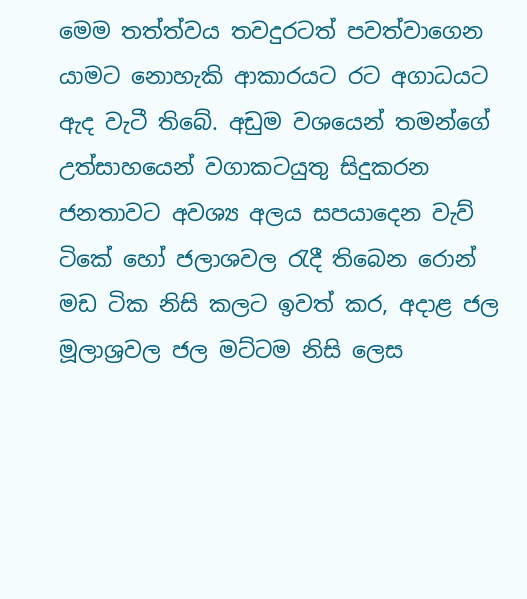මෙම තත්ත්වය තවදුරටත් පවත්වාගෙන යාමට නොහැකි ආකාරයට රට අගාධයට ඇද වැටී තිබේ. අඩුම වශයෙන් තමන්ගේ උත්සාහයෙන් වගාකටයුතු සිදුකරන ජනතාවට අවශ්‍ය අලය සපයාදෙන වැව් ටිකේ හෝ ජලාශවල රැදී තිබෙන රොන් මඩ ටික නිසි කලට ඉවත් කර, අදාළ ජල මූලාශ්‍රවල ජල මට්ටම නිසි ලෙස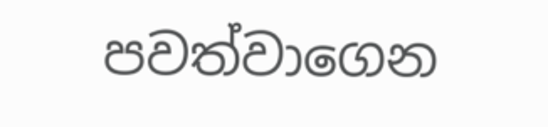පවත්වාගෙන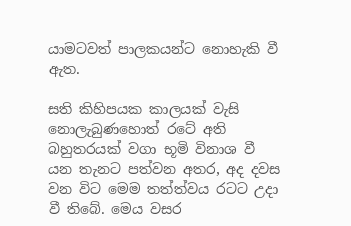යාමටවත් පාලකයන්ට නොහැකි වී ඇත.

සති කිහිපයක කාලයක් වැසි නොලැබුණහොත් රටේ අති බහුතරයක් වගා භූමි විනාශ වී යන තැනට පත්වන අතර, අද දවස වන විට මෙම තත්ත්වය රටට උදා වී තිබේ. මෙය වසර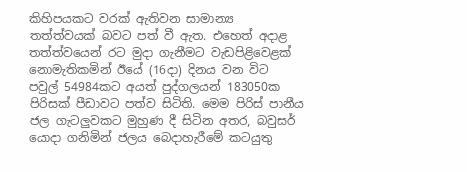කිහිපයකට වරක් ඇතිවන සාමාන්‍ය තත්ත්වයක් බවට පත් වී ඇත. එහෙත් අදාළ තත්ත්වයෙන් රට මුදා ගැනීමට වැඩපිළිවෙළක් නොමැතිකමින් ඊයේ (16දා) දිනය වන විට පවුල් 54984කට අයත් පුද්ගලයන් 183050ක පිරිසක් පීඩාවට පත්ව සිටිති. මෙම පිරිස් පානීය ජල ගැටලුවකට මුහුණ දී සිටින අතර, බවුසර් යොදා ගනිමින් ජලය බෙදාහැරීමේ කටයුතු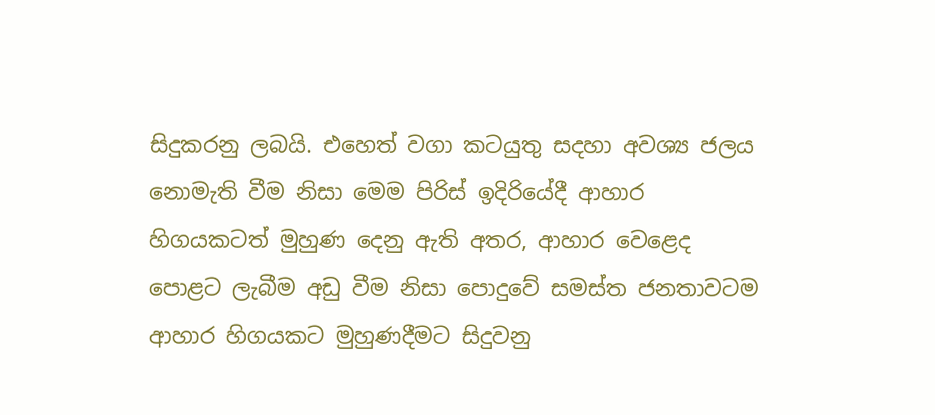සිදුකරනු ලබයි. එහෙත් වගා කටයුතු සදහා අවශ්‍ය ජලය නොමැති වීම නිසා මෙම පිරිස් ඉදිරියේදී ආහාර හිගයකටත් මුහුණ දෙනු ඇති අතර, ආහාර වෙළෙද පොළට ලැබීම අඩු වීම නිසා පොදුවේ සමස්ත ජනතාවටම ආහාර හිගයකට මුහුණදීමට සිදුවනු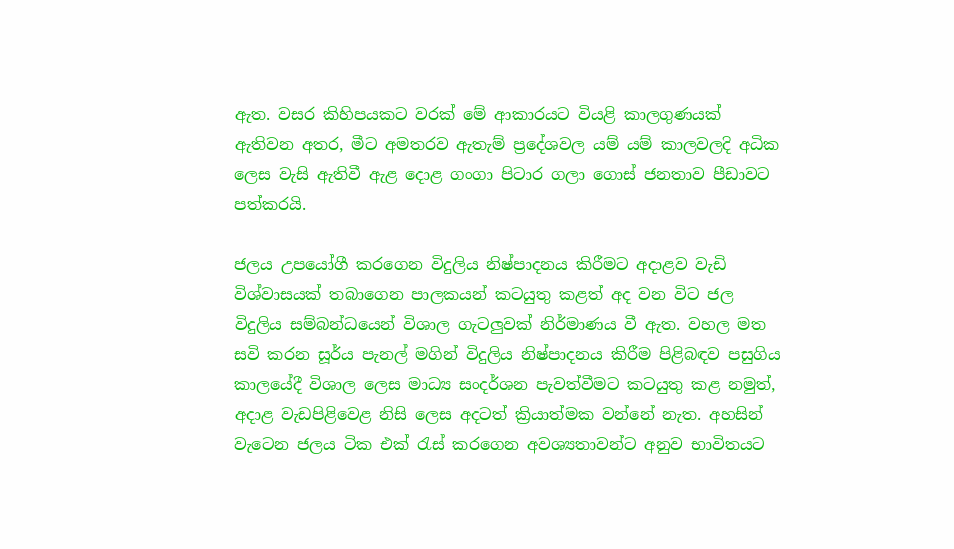ඇත. වසර කිහිපයකට වරක් මේ ආකාරයට වියළි කාලගුණයක් ඇතිවන අතර, මීට අමතරව ඇතැම් ප්‍රදේශවල යම් යම් කාලවලදි අධික ලෙස වැසි ඇතිවී ඇළ දොළ ගංගා පිටාර ගලා ගොස් ජනතාව පීඩාවට පත්කරයි.

ජලය උපයෝගී කරගෙන විදුලිය නිෂ්පාදනය කිරීමට අදාළව වැඩි විශ්වාසයක් තබාගෙන පාලකයන් කටයුතු කළත් අද වන විට ජල විදුලිය සම්බන්ධයෙන් විශාල ගැටලුවක් නිර්මාණය වී ඇත. වහල මත සවි කරන සූර්ය පැනල් මගින් විදුලිය නිෂ්පාදනය කිරීම පිළිබඳව පසුගිය කාලයේදී විශාල ලෙස මාධ්‍ය සංදර්ශන පැවත්වීමට කටයුතු කළ නමුත්, අදාළ වැඩපිළිවෙළ නිසි ලෙස අදටත් ක්‍රියාත්මක වන්නේ නැත. අහසින් වැටෙන ජලය ටික එක් රැස් කරගෙන අවශ්‍යතාවන්ට අනුව භාවිතයට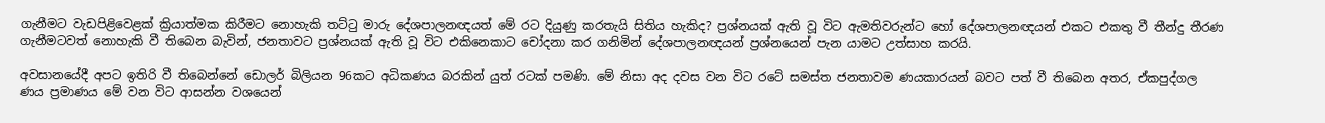ගැනීමට වැඩපිළිවෙළක් ක්‍රියාත්මක කිරීමට නොහැකි තට්ටු මාරු දේශපාලනඥයත් මේ රට දියුණු කරතැයි සිතිය හැකිද? ප්‍රශ්නයක් ඇති වූ විට ඇමතිවරුන්ට හෝ දේශපාලනඥයන් එකට එකතු වී තීන්දු තීරණ ගැනීමටවත් නොහැකි වී තිබෙන බැවින්, ජනතාවට ප්‍රශ්නයක් ඇති වූ විට එකිනෙකාට චෝදනා කර ගනිමින් දේශපාලනඥයන් ප්‍රශ්නයෙන් පැන යාමට උත්සාහ කරයි.

අවසානයේදී අපට ඉතිරි වී තිබෙන්නේ ඩොලර් බිලියන 96කට අධිකණය බරකින් යුත් රටක් පමණි. මේ නිසා අද දවස වන විට රටේ සමස්ත ජනතාවම ණයකාරයන් බවට පත් වී තිබෙන අතර, ඒකපුද්ගල ණය ප්‍රමාණය මේ වන විට ආසන්න වශයෙන්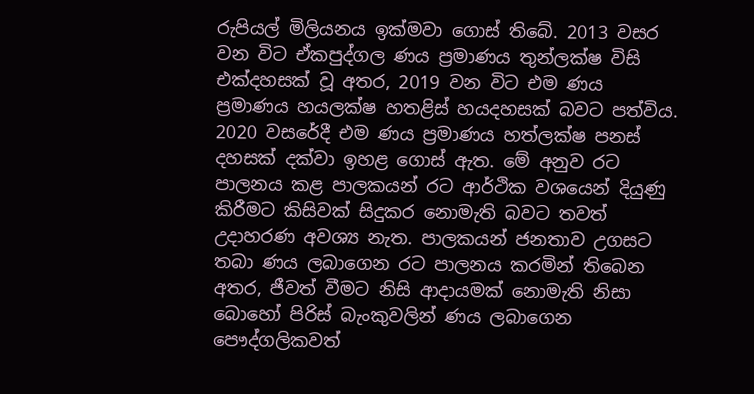රුපියල් මිලියනය ඉක්මවා ගොස් තිබේ. 2013 වසර වන විට ඒකපුද්ගල ණය ප්‍රමාණය තුන්ලක්ෂ විසි එක්දහසක් වූ අතර, 2019 වන විට එම ණය ප්‍රමාණය හයලක්ෂ හතළිස් හයදහසක් බවට පත්විය. 2020 වසරේදී එම ණය ප්‍රමාණය හත්ලක්ෂ පනස් දහසක් දක්වා ඉහළ ගොස් ඇත. මේ අනුව රට පාලනය කළ පාලකයන් රට ආර්ථික වශයෙන් දියුණු කිරීමට කිසිවක් සිදුකර නොමැති බවට තවත් උදාහරණ අවශ්‍ය නැත. පාලකයන් ජනතාව උගසට තබා ණය ලබාගෙන රට පාලනය කරමින් තිබෙන අතර, ජීවත් වීමට නිසි ආදායමක් නොමැති නිසා බොහෝ පිරිස් බැංකුවලින් ණය ලබාගෙන පෞද්ගලිකවත්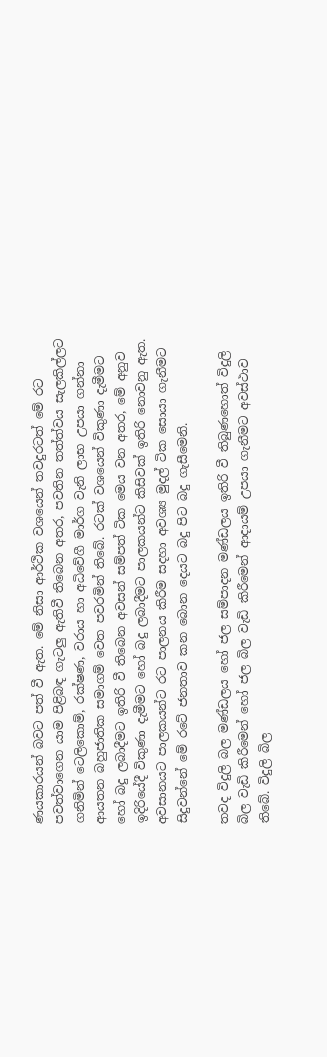ණයකාරයන් බවට පත් වී ඇත. මේ නිසා ආර්ථික වශයෙන් තවදුරටත් මේ රට පවත්වාගෙන යාම පිළිබඳ ගැටලු ඇතිවී තිබෙන අතර, පවතින තත්ත්වය සැලකිල්ලට ගනිමින් ටෙලිකොම්, රක්ෂණ, වරාය හා අධිවේගී මාර්ග වැනි ලාභ උපයා ගන්නා ආයතන බහුජාතික සමාගම් වෙත පවරමින් තිබේ. රටක් වශයෙන් විකුණා දැමීමට හෝ බදු ලබාදීමට ඉතිරි වී තිබෙන අවසන් සම්පත් ටික මෙය වන අතර, මේ අනුව ඉදිරියේදී විකුණා දැමීමට හෝ බදු ලබාදීමට පාලකයන්ට කිසිවක් ඉතිරි නොවනු ඇත. අවසානයට පාලකයන්ට රට පාලනය කිරීම සදහා අවශ්‍ය මුදල් ටික සොයා ගැනීමට සිදුවන්නේ මේ රටේ ජනතාව කන බොන දෙයට බදු පිට බදු ගැසීමෙනි.

තවද විදුලි බල මණ්ඩලය හෝ ජල සම්පාදන මණ්ඩලය ඉතිරි වී තිබුණහොත් විදුලි බිල වැඩි කිරීමෙන් හෝ ජල බිල වැඩි කිරීමෙන් ආදායම් උපයා ගැනීමට අවස්ථාව තිබේ. විදුලි බිල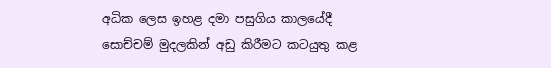අධික ලෙස ඉහළ දමා පසුගිය කාලයේදී සොච්චම් මුදලකින් අඩු කිරීමට කටයුතු කළ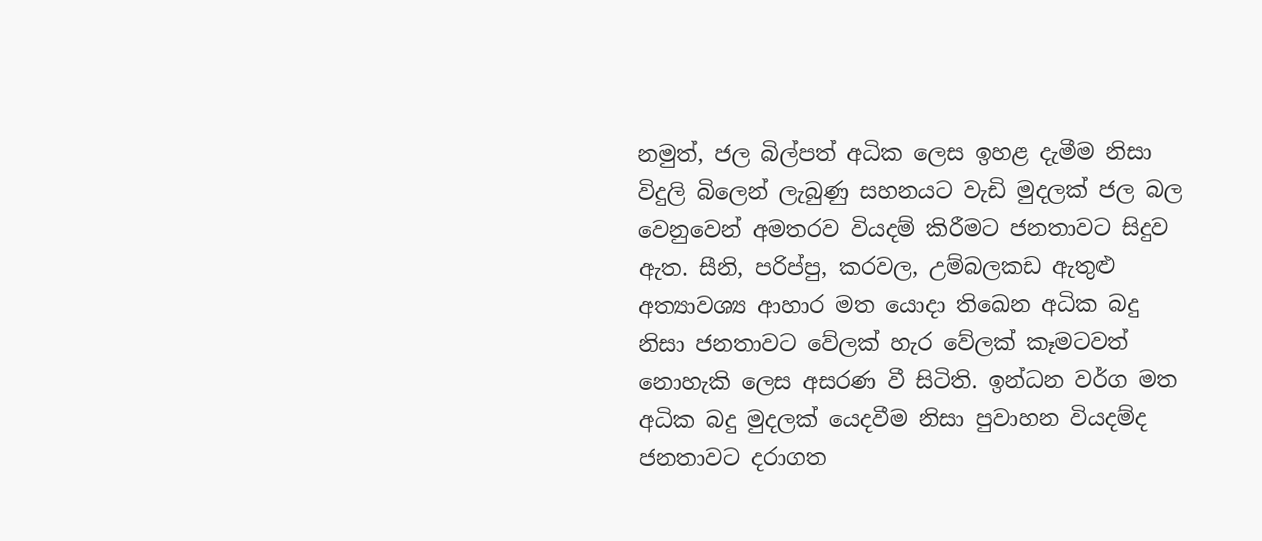නමුත්, ජල බිල්පත් අධික ලෙස ඉහළ දැමීම නිසා විදුලි බිලෙන් ලැබුණු සහනයට වැඩි මුදලක් ජල බල වෙනුවෙන් අමතරව වියදම් කිරීමට ජනතාවට සිදුව ඇත. සීනි, පරිප්පු, කරවල, උම්බලකඩ ඇතුළු අත්‍යාවශ්‍ය ආහාර මත යොදා තිඛෙන අධික බදු නිසා ජනතාවට වේලක් හැර වේලක් කෑමටවත් නොහැකි ලෙස අසරණ වී සිටිති. ඉන්ධන වර්ග මත අධික බදු මුදලක් යෙදවීම නිසා පුවාහන වියදම්ද ජනතාවට දරාගත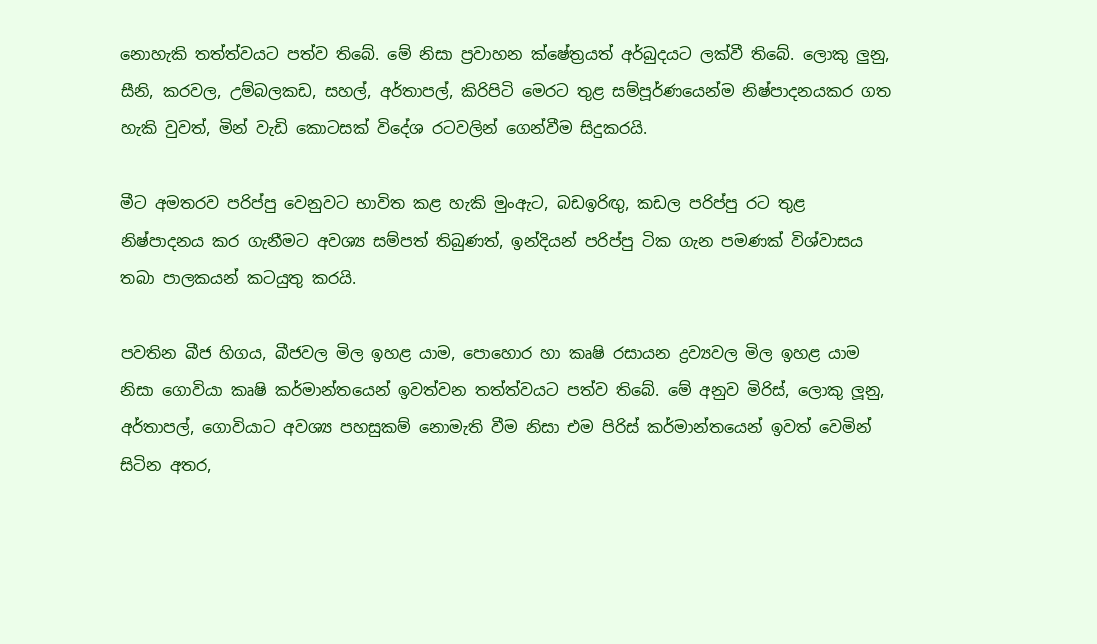නොහැකි තත්ත්වයට පත්ව තිබේ. මේ නිසා ප්‍රවාහන ක්ෂේත්‍රයත් අර්බුදයට ලක්වී තිබේ. ලොකු ලුනු, සීනි, කරවල, උම්බලකඩ, සහල්, අර්තාපල්, කිරිපිටි මෙරට තුළ සම්පූර්ණයෙන්ම නිෂ්පාදනයකර ගත හැකි වුවත්, මින් වැඩි කොටසක් විදේශ රටවලින් ගෙන්වීම සිදුකරයි.

මීට අමතරව පරිප්පු වෙනුවට භාවිත කළ හැකි මුංඇට, බඩඉරිඟු, කඩල පරිප්පු රට තුළ නිෂ්පාදනය කර ගැනීමට අවශ්‍ය සම්පත් තිබුණත්, ඉන්දියන් පරිප්පු ටික ගැන පමණක් විශ්වාසය තබා පාලකයන් කටයුතු කරයි.

පවතින බීජ හිගය, බීජවල මිල ඉහළ යාම, පොහොර හා කෘෂි රසායන ද්‍රව්‍යවල මිල ඉහළ යාම නිසා ගොවියා කෘෂි කර්මාන්තයෙන් ඉවත්වන තත්ත්වයට පත්ව තිබේ. මේ අනුව මිරිස්, ලොකු ලූනු, අර්තාපල්, ගොවියාට අවශ්‍ය පහසුකම් නොමැති වීම නිසා එම පිරිස් කර්මාන්තයෙන් ඉවත් වෙමින් සිටින අතර,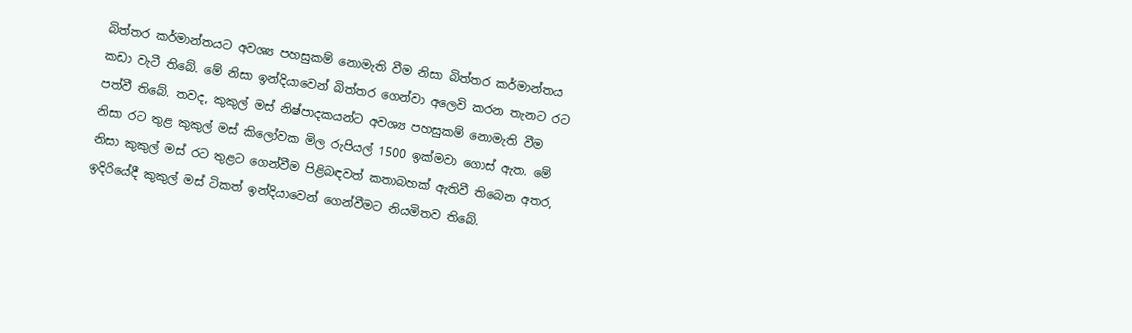බිත්තර කර්මාන්තයට අවශ්‍ය පහසුකම් නොමැති වීම නිසා බිත්තර කර්මාන්තය කඩා වැටී තිබේ. මේ නිසා ඉන්දියාවෙන් බිත්තර ගෙන්වා අලෙවි කරන තැනට රට පත්වී තිබේ. තවද, කුකුල් මස් නිෂ්පාදකයන්ට අවශ්‍ය පහසුකම් නොමැති වීම නිසා රට තුළ කුකුල් මස් කිලෝවක මිල රුපියල් 1500 ඉක්මවා ගොස් ඇත. මේ නිසා කුකුල් මස් රට තුළට ගෙන්වීම පිළිබඳවත් කතාබහක් ඇතිවී තිබෙන අතර, ඉදිරියේදී කුකුල් මස් ටිකත් ඉන්දියාවෙන් ගෙන්වීමට නියමිතව තිබේ.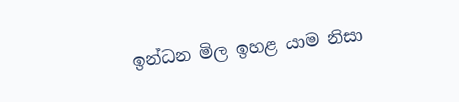ඉන්ධන මිල ඉහළ යාම නිසා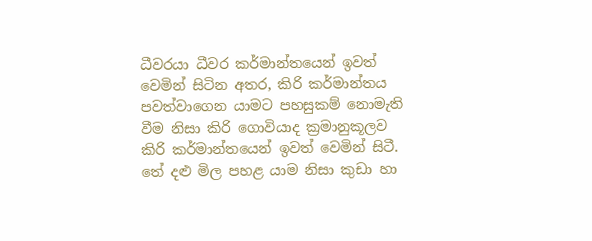ධීවරයා ධීවර කර්මාන්තයෙන් ඉවත් වෙමින් සිටින අතර, කිරි කර්මාන්තය පවත්වාගෙන යාමට පහසුකම් නොමැති වීම නිසා කිරි ගොවියාද ක්‍රමානුකූලව කිරි කර්මාන්තයෙන් ඉවත් වෙමින් සිටී. තේ දළු මිල පහළ යාම නිසා කුඩා හා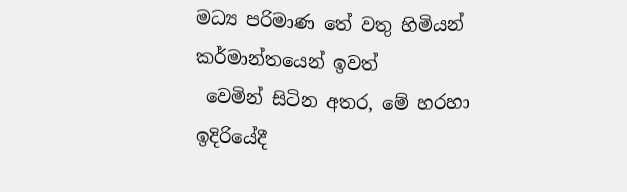මධ්‍ය පරිමාණ තේ වතු හිමියන් කර්මාන්තයෙන් ඉවත්
 වෙමින් සිටින අතර, මේ හරහා ඉදිරියේදී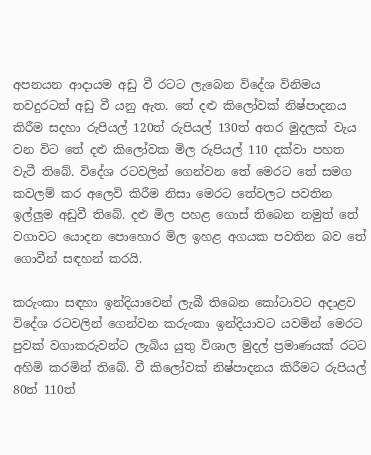අපනයන ආදායම අඩු වී රටට ලැබෙන විදේශ විනිමය තවදුරටත් අඩු වී යනු ඇත. තේ දළු කිලෝවක් නිෂ්පාදනය කිරීම සදහා රුපියල් 120ත් රුපියල් 130ත් අතර මුදලක් වැය වන විට තේ දළු කිලෝවක මිල රුපියල් 110 දක්වා පහත වැටී තිබේ. විදේශ රටවලින් ගෙන්වන තේ මෙරට තේ සමග කවලම් කර අලෙවි කිරීම නිසා මෙරට තේවලට පවතින ඉල්ලුම අඩුවී තිබේ. දළු මිල පහළ ගොස් තිබෙන නමුත් තේ වගාවට යොදන පොහොර මිල ඉහළ අගයක පවතින බව තේ ගොවීන් සඳහන් කරයි.

කරුංකා සඳහා ඉන්දියාවෙන් ලැබී තිබෙන කෝටාවට අදාළව විදේශ රටවලින් ගෙන්වන කරුංකා ඉන්දියාවට යවමින් මෙරට පුවක් වගාකරුවන්ට ලැබිය යුතු විශාල මුදල් ප්‍රමාණයක් රටට අහිමි කරමින් තිබේ. වී කිලෝවක් නිෂ්පාදනය කිරීමට රුපියල් 80ත් 110ත්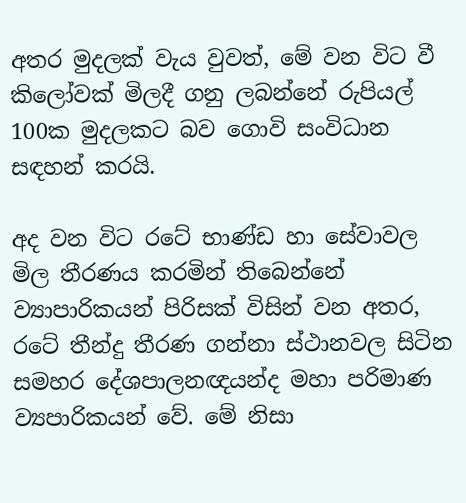අතර මුදලක් වැය වුවත්, මේ වන විට වී කිලෝවක් මිලදී ගනු ලබන්නේ රුපියල් 100ක මුදලකට බව ගොවි සංවිධාන සඳහන් කරයි.

අද වන විට රටේ භාණ්ඩ හා සේවාවල මිල තීරණය කරමින් තිබෙන්නේ ව්‍යාපාරිකයන් පිරිසක් විසින් වන අතර, රටේ තීන්දු තීරණ ගන්නා ස්ථානවල සිටින සමහර දේශපාලනඥයන්ද මහා පරිමාණ ව්‍යපාරිකයන් වේ. මේ නිසා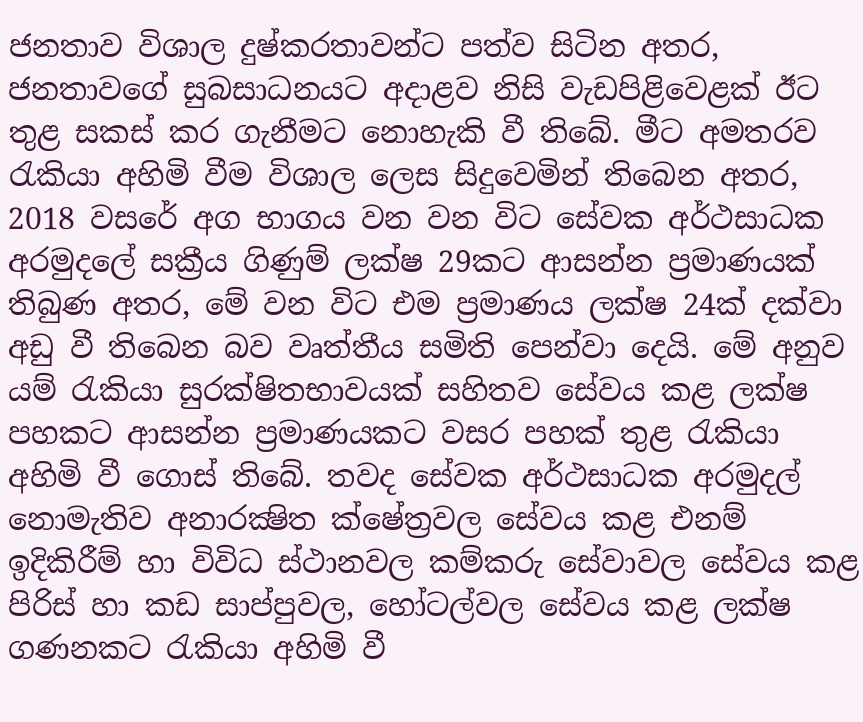ජනතාව විශාල දුෂ්කරතාවන්ට පත්ව සිටින අතර, ජනතාවගේ සුබසාධනයට අදාළව නිසි වැඩපිළිවෙළක් ඊට තුළ සකස් කර ගැනීමට නොහැකි වී තිබේ. මීට අමතරව රැකියා අහිමි වීම විශාල ලෙස සිදුවෙමින් තිබෙන අතර,
2018 වසරේ අග භාගය වන වන විට සේවක අර්ථසාධක අරමුදලේ සක්‍රීය ගිණුම් ලක්ෂ 29කට ආසන්න ප්‍රමාණයක් තිබුණ අතර, මේ වන විට එම ප්‍රමාණය ලක්ෂ 24ක් දක්වා අඩු වී තිබෙන බව වෘත්තීය සමිති පෙන්වා දෙයි. මේ අනුව යම් රැකියා සුරක්ෂිතභාවයක් සහිතව සේවය කළ ලක්ෂ පහකට ආසන්න ප්‍රමාණයකට වසර පහක් තුළ රැකියා අහිමි වී ගොස් තිබේ. තවද සේවක අර්ථසාධක අරමුදල් නොමැතිව අනාරක්‍ෂිත ක්ෂේත්‍රවල සේවය කළ එනම් ඉදිකිරීම් හා විවිධ ස්ථානවල කම්කරු සේවාවල සේවය කළ පිරිස් හා කඩ සාප්පුවල, හෝටල්වල සේවය කළ ලක්ෂ ගණනකට රැකියා අහිමි වී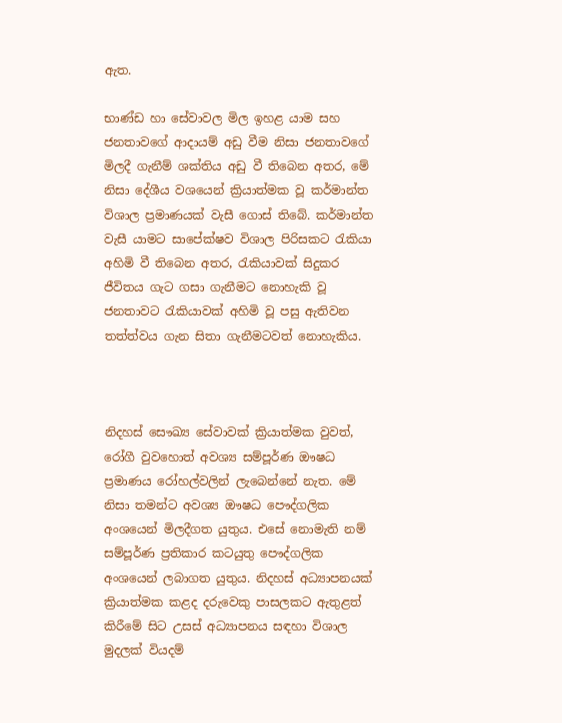ඇත.

භාණ්ඩ හා සේවාවල මිල ඉහළ යාම සහ ජනතාවගේ ආදායම් අඩු වීම නිසා ජනතාවගේ මිලදී ගැනීම් ශක්තිය අඩු වී තිබෙන අතර, මේ නිසා දේශීය වශයෙන් ක්‍රියාත්මක වූ කර්මාන්ත විශාල ප්‍රමාණයක් වැසී ගොස් තිබේ. කර්මාන්ත වැසී යාමට සාපේක්ෂව විශාල පිරිසකට රැකියා අහිමි වී තිබෙන අතර, රැකියාවක් සිදුකර ජීවිතය ගැට ගසා ගැනීමට නොහැකි වූ ජනතාවට රැකියාවක් අහිමි වූ පසු ඇතිවන තත්ත්වය ගැන සිතා ගැනීමටවත් නොහැකිය.



නිදහස් සෞඛ්‍ය සේවාවක් ක්‍රියාත්මක වුවත්, රෝගී වුවහොත් අවශ්‍ය සම්පූර්ණ ඖෂධ ප්‍රමාණය රෝහල්වලින් ලැබෙන්නේ නැත. මේ නිසා තමන්ට අවශ්‍ය ඖෂධ පෞද්ගලික අංශයෙන් මිලදීගත යුතුය. එසේ නොමැති නම් සම්පූර්ණ ප්‍රතිකාර කටයුතු පෞද්ගලික අංශයෙන් ලබාගත යුතුය. නිදහස් අධ්‍යාපනයක් ක්‍රියාත්මක කළද දරුවෙකු පාසලකට ඇතුළත් කිරීමේ සිට උසස් අධ්‍යාපනය සඳහා විශාල මුදලක් වියදම්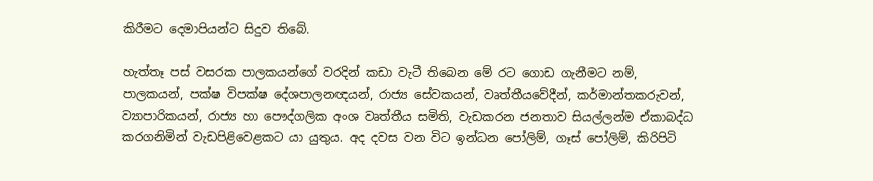කිරීමට දෙමාපියන්ට සිදුව තිබේ.

හැත්තෑ පස් වසරක පාලකයන්ගේ වරදින් කඩා වැටී තිබෙන මේ රට ගොඩ ගැනීමට නම්, පාලකයන්, පක්ෂ විපක්ෂ දේශපාලනඥයන්, රාජ්‍ය සේවකයන්, වෘත්තීයවේදීන්, කර්මාන්තකරුවන්, ව්‍යාපාරිකයන්, රාජ්‍ය හා පෞද්ගලික අංශ වෘත්තීය සමිති, වැඩකරන ජනතාව සියල්ලන්ම ඒකාබද්ධ කරගනිමින් වැඩපිළිවෙළකට යා යුතුය. අද දවස වන විට ඉන්ධන පෝලිම්, ගෑස් පෝලිම්, කිරිපිටි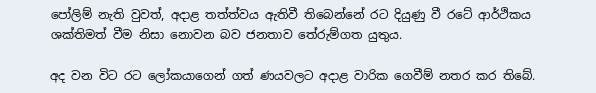පෝලිම් නැති වුවත්, අදාළ තත්ත්වය ඇතිවී තිබෙන්නේ රට දියුණු වී රටේ ආර්ථිකය ශක්තිමත් වීම නිසා නොවන බව ජනතාව තේරුම්ගත යුතුය.

අද වන විට රට ලෝකයාගෙන් ගත් ණයවලට අදාළ වාරික ගෙවීම් නතර කර තිබේ.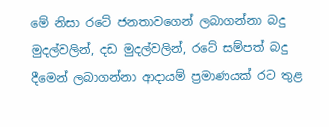මේ නිසා රටේ ජනතාවගෙන් ලබාගන්නා බදු මුදල්වලින්, දඩ මුදල්වලින්, රටේ සම්පත් බදු දීමෙන් ලබාගන්නා ආදායම් ප්‍රමාණයක් රට තුළ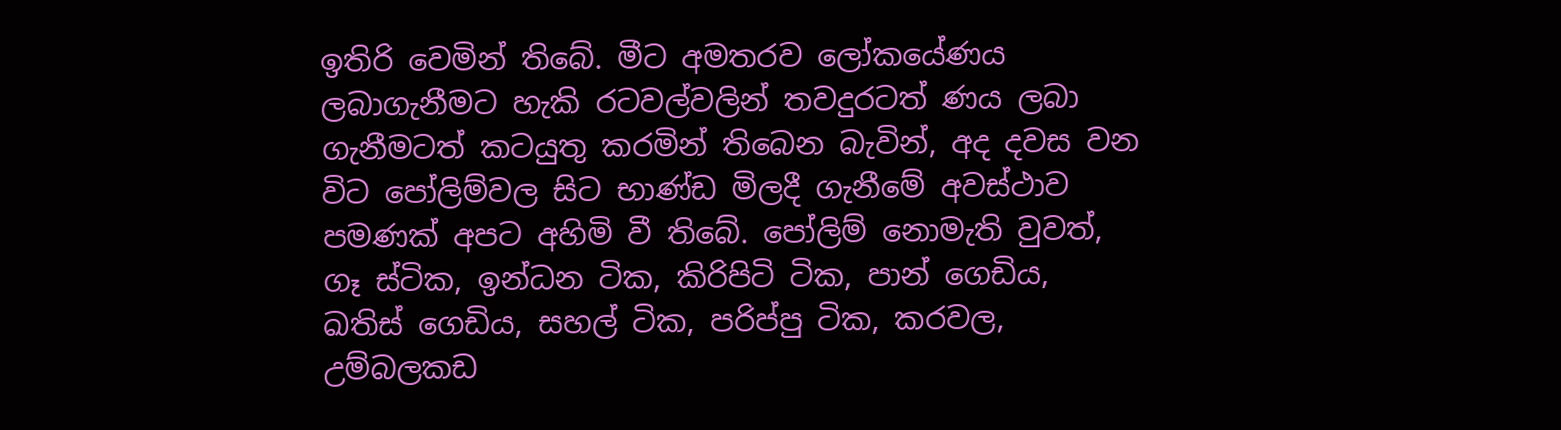ඉතිරි වෙමින් තිබේ. මීට අමතරව ලෝකයේණය ලබාගැනීමට හැකි රටවල්වලින් තවදුරටත් ණය ලබා ගැනීමටත් කටයුතු කරමින් තිබෙන බැවින්, අද දවස වන විට පෝලිම්වල සිට භාණ්ඩ මිලදී ගැනීමේ අවස්ථාව පමණක් අපට අහිමි වී තිබේ. පෝලිම් නොමැති වුවත්, ගෑ ස්ටික, ඉන්ධන ටික, කිරිපිටි ටික, පාන් ගෙඩිය, ඛතිස් ගෙඩිය, සහල් ටික, පරිප්පු ටික, කරවල, උම්බලකඩ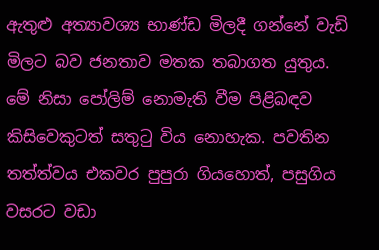ඇතුළු අත්‍යාවශ්‍ය භාණ්ඩ මිලදී ගන්නේ වැඩි මිලට බව ජනතාව මතක තබාගත යුතුය. මේ නිසා පෝලිම් නොමැති වීම පිළිබඳව කිසිවෙකුටත් සතුටු විය නොහැක. පවතින තත්ත්වය එකවර පුපුරා ගියහොත්, පසුගිය වසරට වඩා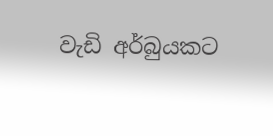වැඩි අර්බුයකට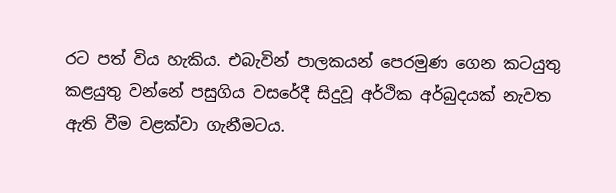රට පත් විය හැකිය. එබැවින් පාලකයන් පෙරමුණ ගෙන කටයුතු කළයුතු වන්නේ පසුගිය වසරේදී සිදුවූ අර්ථික අර්බුදයක් නැවත ඇති වීම වළක්වා ගැනීමටය.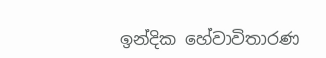ඉන්දික හේවාවිතාරණ